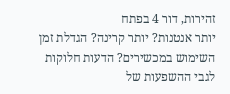זהירות, דור 4 בפתח
יותר אנטנות? יותר קרינה? הגדלת זמן השימוש במכשירים? הדעות חלוקות לגבי ההשפעות של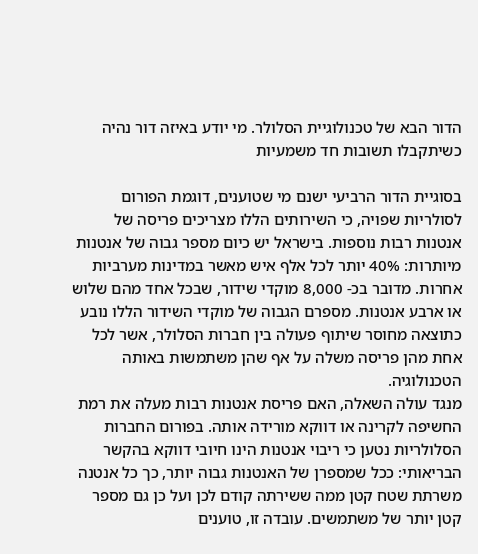הדור הבא של טכנולוגיית הסלולר. מי יודע באיזה דור נהיה כשיתקבלו תשובות חד משמעיות

בסוגיית הדור הרביעי ישנם מי שטוענים, דוגמת הפורום לסולריות שפויה, כי השירותים הללו מצריכים פריסה של אנטנות רבות נוספות. בישראל יש כיום מספר גבוה של אנטנות מיותרות: 40% יותר לכל אלף איש מאשר במדינות מערביות אחרות. מדובר בכ- 8,000 מוקדי שידור, שבכל אחד מהם שלוש או ארבע אנטנות. מספרם הגבוה של מוקדי השידור הללו נובע כתוצאה מחוסר שיתוף פעולה בין חברות הסלולר, אשר לכל אחת מהן פריסה משלה על אף שהן משתמשות באותה הטכנולוגיה.
מנגד עולה השאלה, האם פריסת אנטנות רבות מעלה את רמת החשיפה לקרינה או דווקא מורידה אותה. בפורום החברות הסלולריות נטען כי ריבוי אנטנות הינו חיובי דווקא בהקשר הבריאותי: ככל שמספרן של האנטנות גבוה יותר, כך כל אנטנה משרתת שטח קטן ממה ששירתה קודם לכן ועל כן גם מספר קטן יותר של משתמשים. עובדה זו, טוענים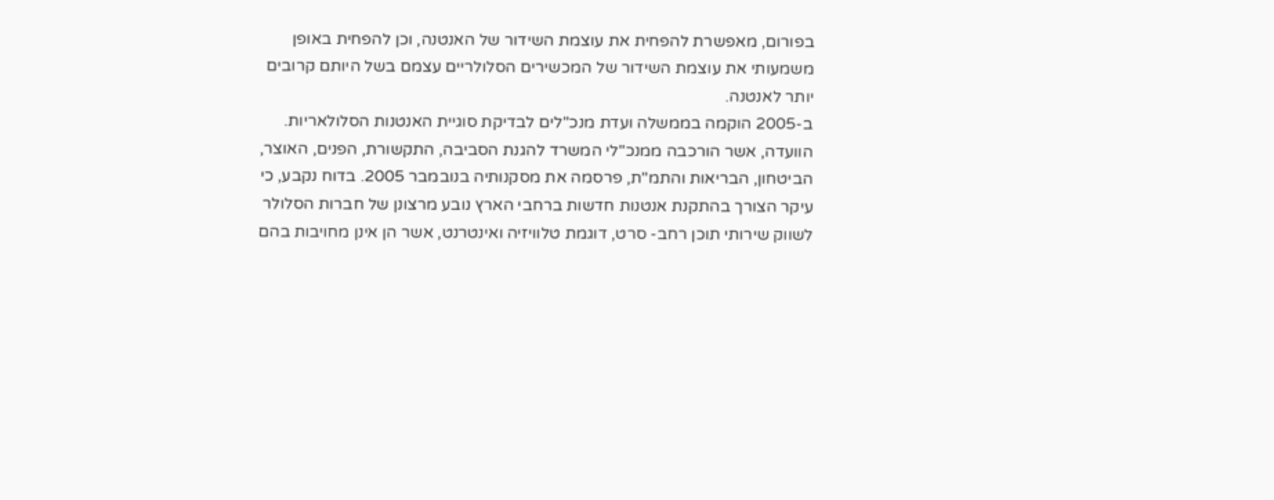בפורום, מאפשרת להפחית את עוצמת השידור של האנטנה, וכן להפחית באופן משמעותי את עוצמת השידור של המכשירים הסלולריים עצמם בשל היותם קרובים יותר לאנטנה.
ב-2005 הוקמה בממשלה ועדת מנכ"לים לבדיקת סוגיית האנטנות הסלולאריות. הוועדה, אשר הורכבה ממנכ"לי המשרד להגנת הסביבה, התקשורת, הפנים, האוצר, הביטחון, הבריאות והתמ"ת, פרסמה את מסקנותיה בנובמבר 2005. בדוח נקבע, כי עיקר הצורך בהתקנת אנטנות חדשות ברחבי הארץ נובע מרצונן של חברות הסלולר לשווק שירותי תוכן רחב- סרט, דוגמת טלוויזיה ואינטרנט, אשר הן אינן מחויבות בהם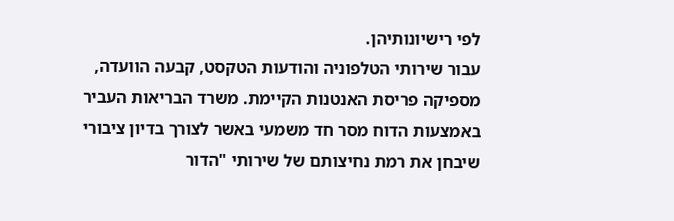לפי רישיונותיהן.
עבור שירותי הטלפוניה והודעות הטקסט, קבעה הוועדה, מספיקה פריסת האנטנות הקיימת. משרד הבריאות העביר באמצעות הדוח מסר חד משמעי באשר לצורך בדיון ציבורי שיבחן את רמת נחיצותם של שירותי "הדור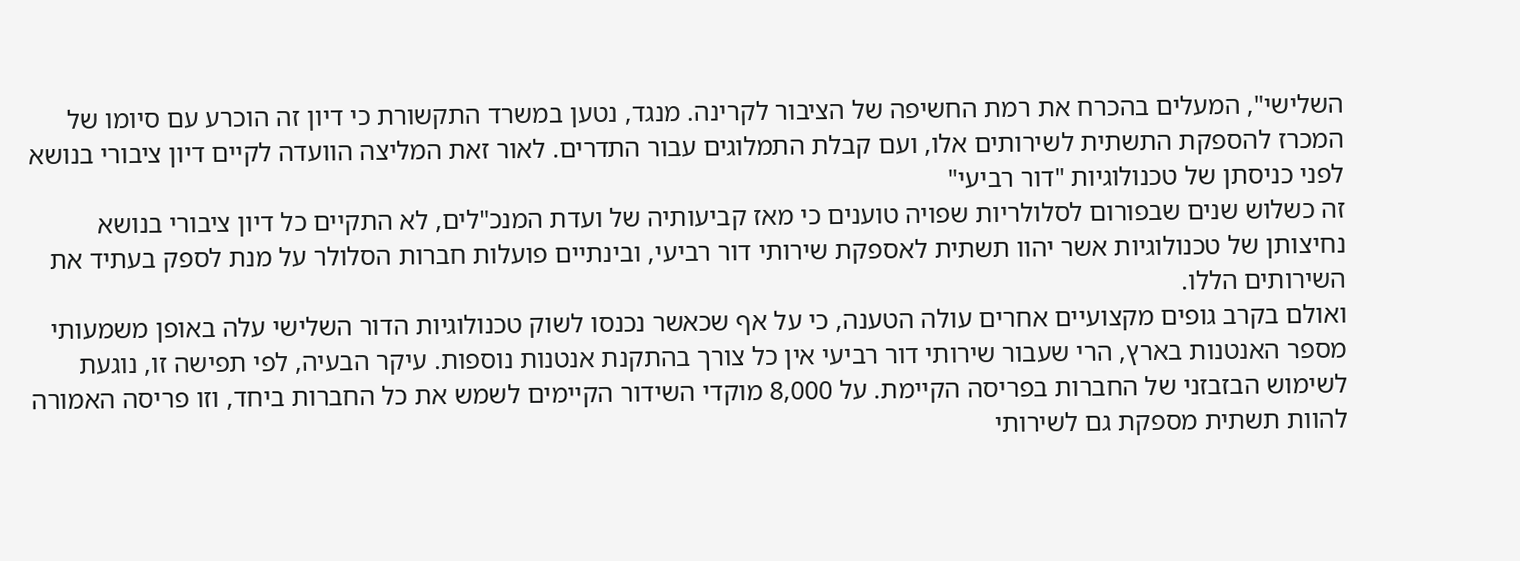השלישי", המעלים בהכרח את רמת החשיפה של הציבור לקרינה. מנגד, נטען במשרד התקשורת כי דיון זה הוכרע עם סיומו של המכרז להספקת התשתית לשירותים אלו, ועם קבלת התמלוגים עבור התדרים. לאור זאת המליצה הוועדה לקיים דיון ציבורי בנושא לפני כניסתן של טכנולוגיות "דור רביעי"
זה כשלוש שנים שבפורום לסלולריות שפויה טוענים כי מאז קביעותיה של ועדת המנכ"לים, לא התקיים כל דיון ציבורי בנושא נחיצותן של טכנולוגיות אשר יהוו תשתית לאספקת שירותי דור רביעי, ובינתיים פועלות חברות הסלולר על מנת לספק בעתיד את השירותים הללו.
ואולם בקרב גופים מקצועיים אחרים עולה הטענה, כי על אף שכאשר נכנסו לשוק טכנולוגיות הדור השלישי עלה באופן משמעותי מספר האנטנות בארץ, הרי שעבור שירותי דור רביעי אין כל צורך בהתקנת אנטנות נוספות. עיקר הבעיה, לפי תפישה זו, נוגעת לשימוש הבזבזני של החברות בפריסה הקיימת. על 8,000 מוקדי השידור הקיימים לשמש את כל החברות ביחד, וזו פריסה האמורה להוות תשתית מספקת גם לשירותי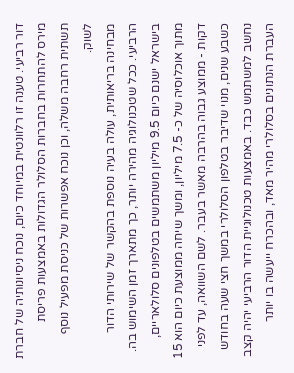דור רביעי. טענה זו רלוונטית במיוחד כיום, נוכח ניסיונותיה של חברת מירס להתחרות בחברות הסלולר הגדולות באמצעות פריסת תשתית רחבה משלה, וכן נוכח אפשרות של כניסת מפעיל נוסף לשוק.
מבחינה בריאותית, עולה בעיה נוספת בהקשר של שירותי הדור הרביעי. ככל שטכנולוגיה מהירה יותר, כך מתארך זמן השימוש בה. בישראל ישנם כיום 9.5 מיליון משתמשים בטלפונים סלולאריים, מתוך אוכלוסיה של כ- 7.5 מיליון, ומשך שיחה ממוצעת כיום הוא 15 דקות - ממוצע גבוה בהרבה מאשר בעבר. לשם השוואה, עד לפני כשבע שנים, מנוי שדיבר בטלפון הסלולרי במשך חצי שעה בחודש נחשב למשתמש כבד. באמצעות טכנולוגיית הדור הרביעי יהיה קצב העברת הנתונים בסלולרי מהיר מאד, ובהכרח ייעשה בו יותר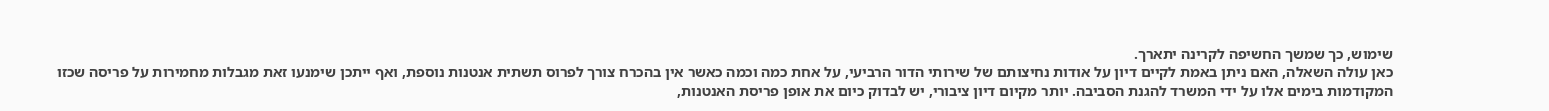שימוש, כך שמשך החשיפה לקרינה יתארך.
כאן עולה השאלה, האם ניתן באמת לקיים דיון על אודות נחיצותם של שירותי הדור הרביעי, על אחת כמה וכמה כאשר אין בהכרח צורך לפרוס תשתית אנטנות נוספת, ואף ייתכן שימנעו זאת מגבלות מחמירות על פריסה שכזו המקודמות בימים אלו על ידי המשרד להגנת הסביבה. יותר מקיום דיון ציבורי, יש לבדוק כיום את אופן פריסת האנטנות,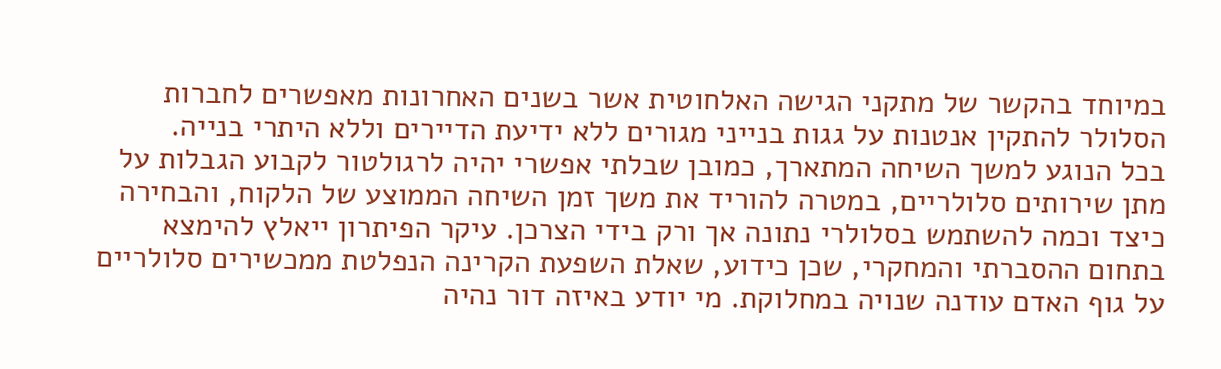במיוחד בהקשר של מתקני הגישה האלחוטית אשר בשנים האחרונות מאפשרים לחברות הסלולר להתקין אנטנות על גגות בנייני מגורים ללא ידיעת הדיירים וללא היתרי בנייה.
בכל הנוגע למשך השיחה המתארך, כמובן שבלתי אפשרי יהיה לרגולטור לקבוע הגבלות על מתן שירותים סלולריים, במטרה להוריד את משך זמן השיחה הממוצע של הלקוח, והבחירה כיצד וכמה להשתמש בסלולרי נתונה אך ורק בידי הצרכן. עיקר הפיתרון ייאלץ להימצא בתחום ההסברתי והמחקרי, שכן כידוע, שאלת השפעת הקרינה הנפלטת ממכשירים סלולריים על גוף האדם עודנה שנויה במחלוקת. מי יודע באיזה דור נהיה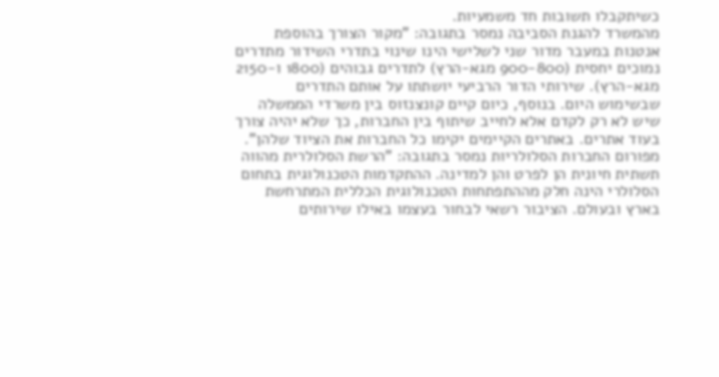כשיתקבלו תשובות חד משמעיות.
מהמשרד להגנת הסביבה נמסר בתגובה: "מקור הצורך בהוספת אנטנות במעבר מדור שני לשלישי הינו שינוי בתדרי השידור מתדרים נמוכים יחסית (900-800 מגא-הרץ) לתדרים גבוהים (1800 ו-2150 מגא-הרץ). שירותי הדור הרביעי יושתתו על אותם התדרים שבשימוש היום. בנוסף, כיום קיים קונצנזוס בין משרדי הממשלה שיש לא רק לקדם אלא לחייב שיתוף בין החברות, כך שלא יהיה צורך בעוד אתרים. באתרים הקיימים יקימו כל החברות את הציוד שלהן".
מפורום החברות הסלולריות נמסר בתגובה: "הרשת הסלולרית מהווה תשתית חיונית הן לפרט והן למדינה. ההתקדמות הטכנולוגית בתחום הסלולרי הינה חלק מההתפתחות הטכנולוגית הכללית המתרחשת בארץ ובעולם. הציבור רשאי לבחור בעצמו באילו שירותים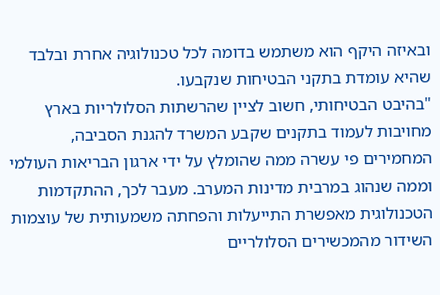ובאיזה היקף הוא משתמש בדומה לכל טכנולוגיה אחרת ובלבד שהיא עומדת בתקני הבטיחות שנקבעו.
"בהיבט הבטיחותי, חשוב לציין שהרשתות הסלולריות בארץ מחויבות לעמוד בתקנים שקבע המשרד להגנת הסביבה, המחמירים פי עשרה ממה שהומלץ על ידי ארגון הבריאות העולמי וממה שנהוג במרבית מדינות המערב. מעבר לכך, ההתקדמות הטכנולוגית מאפשרת התייעלות והפחתה משמעותית של עוצמות השידור מהמכשירים הסלולריים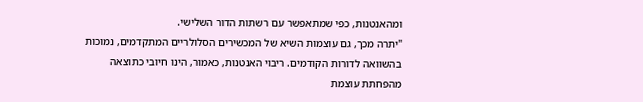ומהאנטנות, כפי שמתאפשר עם רשתות הדור השלישי.
"יתרה מכך, גם עוצמות השיא של המכשירים הסלולריים המתקדמים, נמוכות בהשוואה לדורות הקודמים. ריבוי האנטנות, כאמור, הינו חיובי כתוצאה מהפחתת עוצמת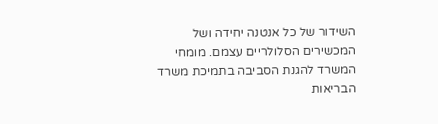השידור של כל אנטנה יחידה ושל המכשירים הסלולריים עצמם. מומחי המשרד להגנת הסביבה בתמיכת משרד הבריאות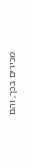מכירים בכך, והם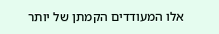אלו המעודדים הקמתן של יותר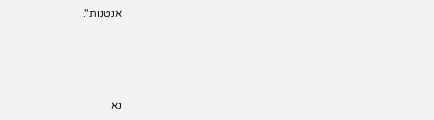אנטנות".






נא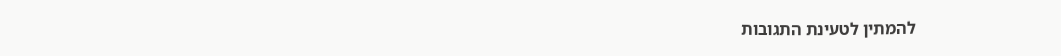להמתין לטעינת התגובות